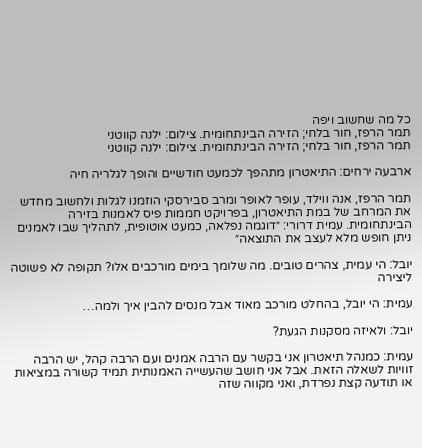כל מה שחשוב ויפה
תמר הרפז, חור בלחי; הזירה הבינתחומית. צילום: ילנה קווטני
תמר הרפז, חור בלחי; הזירה הבינתחומית. צילום: ילנה קווטני

ארבעה ירחים: התיאטרון מתהפך לכמעט חודשיים והופך לגלריה חיה

תמר הרפז, אנה ווילד, עופר לאופר ומרב סבירסקי הוזמנו לגלות ולחשוב מחדש את המרחב של במת התיאטרון, בפרויקט חממות פיס לאמנות בזירה הבינתחומית. עמית דרורי: ״דוגמה נפלאה, כמעט אוטופית, לתהליך שבו לאמנים ניתן חופש מלא לעצב את התוצאה״

יובל: הי עמית, צהרים טובים. מה שלומך בימים מורכבים אלו? תקופה לא פשוטה ליצירה

עמית: הי יובל, בהחלט מורכב מאוד אבל מנסים להבין איך ולמה…

יובל: ולאיזה מסקנות הגעת?

עמית: כמנהל תיאטרון אני בקשר עם הרבה אמנים ועם הרבה קהל, יש הרבה זוויות לשאלה הזאת. אבל אני חושב שהעשייה האמנותית תמיד קשורה במציאות או תודעה קצת נפרדת, ואני מקווה שזה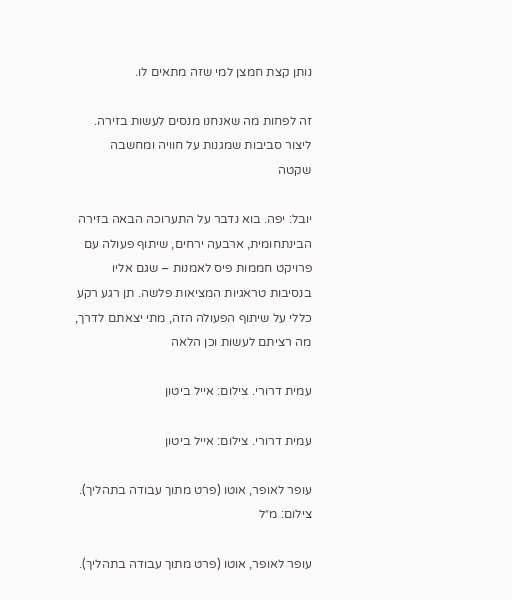נותן קצת חמצן למי שזה מתאים לו.

זה לפחות מה שאנחנו מנסים לעשות בזירה. ליצור סביבות שמגנות על חוויה ומחשבה שקטה

יובל: יפה. בוא נדבר על התערוכה הבאה בזירה הבינתחומית, ארבעה ירחים, שיתוף פעולה עם פרויקט חממות פיס לאמנות – שגם אליו בנסיבות טראגיות המציאות פלשה. תן רגע רקע כללי על שיתוף הפעולה הזה, מתי יצאתם לדרך, מה רציתם לעשות וכן הלאה

עמית דרורי. צילום: אייל ביטון

עמית דרורי. צילום: אייל ביטון

עופר לאופר, אוטו (פרט מתוך עבודה בתהליך). צילום: מ״ל

עופר לאופר, אוטו (פרט מתוך עבודה בתהליך).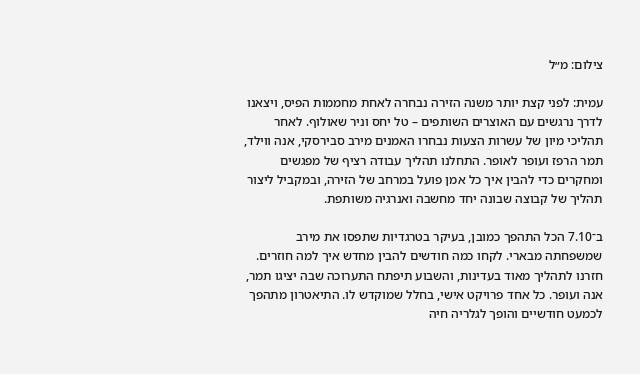צילום: מ״ל

עמית: לפני קצת יותר משנה הזירה נבחרה לאחת מחממות הפיס, ויצאנו לדרך נרגשים עם האוצרים השותפים – טל יחס וניר שאולוף. לאחר תהליכי מיון של עשרות הצעות נבחרו האמנים מירב סבירסקי, אנה ווילד, תמר הרפז ועופר לאופר. התחלנו תהליך עבודה רציף של מפגשים ומחקרים כדי להבין איך כל אמן פועל במרחב של הזירה, ובמקביל ליצור תהליך של קבוצה שבונה יחד מחשבה ואנרגיה משותפת.

ב־7.10 הכל התהפך כמובן, בעיקר בטרגדיות שתפסו את מירב שמשפחתה מבארי. לקחו כמה חודשים להבין מחדש איך למה חוזרים. חזרנו לתהליך מאוד בעדינות, והשבוע תיפתח התערוכה שבה יציגו תמר, אנה ועופר. כל אחד פרויקט אישי, בחלל שמוקדש לו. התיאטרון מתהפך לכמעט חודשיים והופך לגלריה חיה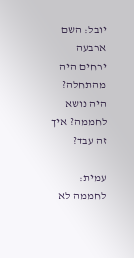יובל: השם ארבעה ירחים היה מהתחלה? היה נושא לחממה? איך זה עבד?

עמית: לחממה לא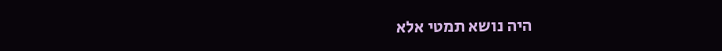היה נושא תמטי אלא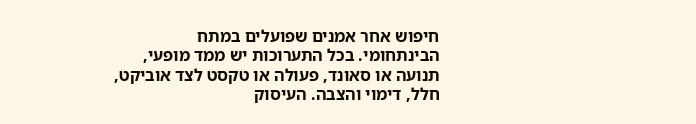חיפוש אחר אמנים שפועלים במתח הבינתחומי. בכל התערוכות יש ממד מופעי, תנועה או סאונד, פעולה או טקסט לצד אוביקט, חלל, דימוי והצבה. העיסוק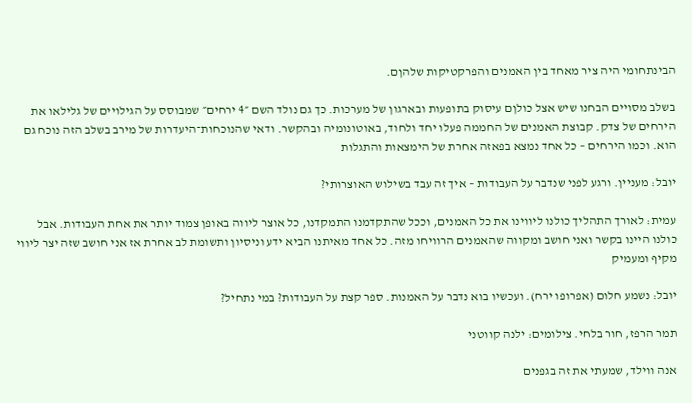הבינתחומי היה ציר מאחד בין האמנים והפרקטיקות שלהןם.

בשלב מסויים הבחנו שיש אצל כולןם עיסוק בתופעות ובארגון של מערכות. כך גם נולד השם ״4 ירחים״ שמבוסס על הגילויים של גלילאו את הירחים של צדק. קבוצת האמנים של החממה פעלו יחד ולחוד, באוטונומיה ובהקשר. ודאי שהנוכחות־היעדרות של מירב בשלב הזה נוכח גם הוא. וכמו הירחים – כל אחד נמצא בפאזה אחרת של הימצאות והתגלות

יובל: מעניין. ורגע לפני שנדבר על העבודות – איך זה עבד בשילוש האוצרותי?

עמית: לאורך התהליך כולנו ליווינו את כל האמנים, וככל שהתקדמנו התמקדנו, כל אוצר ליווה באופן צמוד יותר את אחת העבודות. אבל כולנו היינו בקשר ואני חושב ומקווה שהאמנים הרוויחו מזה. כל אחד מאיתנו הביא ידע וניסיון ותשומת לב אחרת אז אני חושב שזה יצר ליווי מקיף ומעמיק

יובל: נשמע חלום (אפרופו ירח). ועכשיו בוא נדבר על האמנות. ספר קצת על העבודות? במי נתחיל?

תמר הרפז, חור בלחי. צילומים: ילנה קווטני

אנה ווילד, שמעתי את זה בגפנים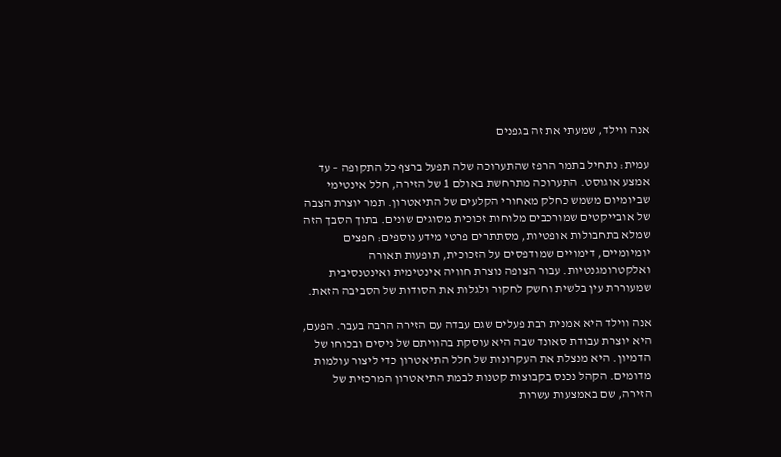אנה ווילד, שמעתי את זה בגפנים

עמית: נתחיל בתמר הרפז שהתערוכה שלה תפעל ברצף כל התקופה – עד אמצע אוגוסט. התערוכה מתרחשת באולם 1 של הזירה, חלל אינטימי שביומיום משמש כחלק מאחורי הקלעים של התיאטרון. תמר יוצרת הצבה של אובייקטים שמורכבים מלוחות זכוכית מסוגים שונים. בתוך הסבך הזה שמלא בתחבולות אופטיות, מסתתרים פרטי מידע נוספים: חפצים יומיומיים, דימויים שמודפסים על הזכוכית, תופעות תאורה ואלקטרומגנטיות. עבור הצופה נוצרת חוויה אינטימית ואינטנסיבית שמעוררת עין בלשית וחשק לחקור ולגלות את הסודות של הסביבה הזאת.

אנה ווילד היא אמנית רבת פעלים שגם עבדה עם הזירה הרבה בעבר. הפעם, היא יוצרת עבודת סאונד שבה היא עוסקת בהוויתם של ניסים ובכוחו של הדמיון. היא מנצלת את העקרונות של חלל התיאטרון כדי ליצור עולמות מדומים. הקהל נכנס בקבוצות קטנות לבמת התיאטרון המרכזית של הזירה, שם באמצעות עשרות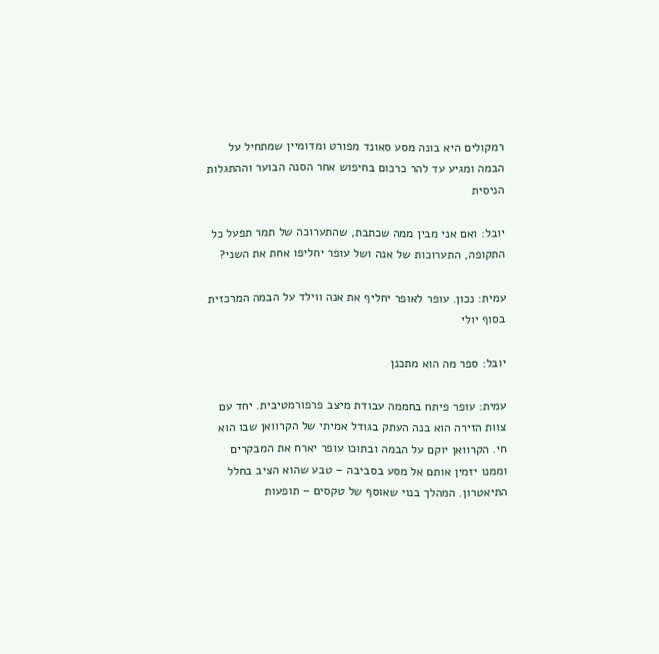רמקולים היא בונה מסע סאונד מפורט ומדומיין שמתחיל על הבמה ומגיע עד להר כרכום בחיפוש אחר הסנה הבוער וההתגלות הניסית

יובל: ואם אני מבין ממה שכתבת, שהתערוכה של תמר תפעל כל התקופה, התערוכות של אנה ושל עופר יחליפו אחת את השני?

עמית: נכון. עופר לאופר יחליף את אנה ווילד על הבמה המרכזית בסוף יולי

יובל: ספר מה הוא מתכנן

עמית: עופר פיתח בחממה עבודת מיצב פרפורמטיבית. יחד עם צוות הזירה הוא בנה העתק בגודל אמיתי של הקרוואן שבו הוא חי. הקרוואן יוקם על הבמה ובתוכו עופר יארח את המבקרים וממנו יזמין אותם אל מסע בסביבה – טבע שהוא הציב בחלל התיאטרון. המהלך בנוי שאוסף של טקסים – תופעות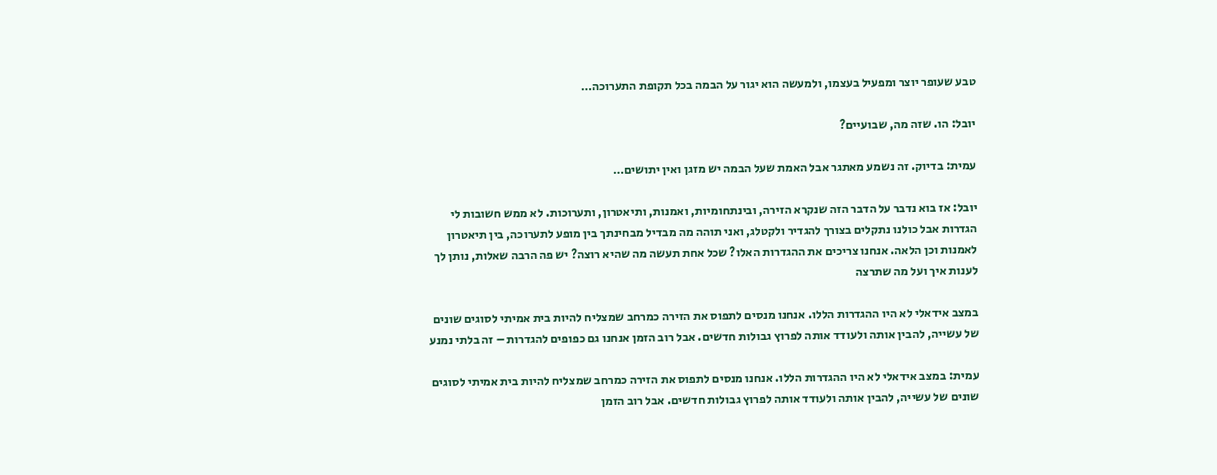טבע שעופר יוצר ומפעיל בעצמו, ולמעשה הוא יגור על הבמה בכל תקופת התערוכה…

יובל: הו. שזה מה, שבועיים?

עמית: בדיוק. זה נשמע מאתגר אבל האמת שעל הבמה יש מזגן ואין יתושים…

יובל: אז בוא נדבר על הדבר הזה שנקרא הזירה, ובינתחומיות, ואמנות, ותיאטרון, ותערוכות. לא ממש חשובות לי הגדרות אבל כולנו נתקלים בצורך להגדיר ולקטלג, ואני תוהה מה מבדיל מבחינתך בין מופע לתערוכה, בין תיאטרון לאמנות וכן הלאה. אנחנו צריכים את ההגדרות האלו? שכל אחת תעשה מה שהיא רוצה? יש פה הרבה שאלות, נותן לך לענות איך ועל מה שתרצה

במצב אידאלי לא היו ההגדרות הללו. אנחנו מנסים לתפוס את הזירה כמרחב שמצליח להיות בית אמיתי לסוגים שונים של עשייה, להבין אותה ולעודד אותה לפרוץ גבולות חדשים. אבל רוב הזמן אנחנו גם כפופים להגדרות – זה בלתי נמנע

עמית: במצב אידאלי לא היו ההגדרות הללו. אנחנו מנסים לתפוס את הזירה כמרחב שמצליח להיות בית אמיתי לסוגים שונים של עשייה, להבין אותה ולעודד אותה לפרוץ גבולות חדשים. אבל רוב הזמן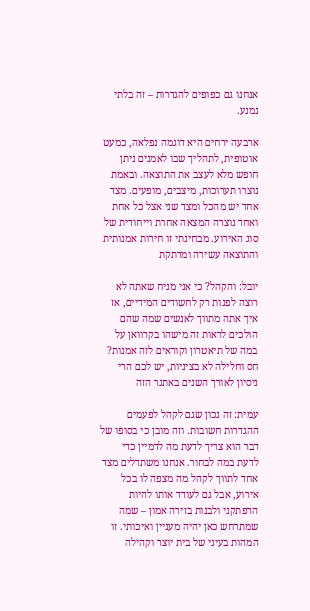אנחנו גם כפופים להגדרות – זה בלתי נמנע.

ארבעה ירחים היא דוגמה נפלאה, כמעט אוטופית, לתהליך שבו לאמנים ניתן חופש מלא לעצב את התוצאה. ובאמת נוצרו תערוכות, מיצבים, מופעים. מצד אחד יש מהכל ומצד שני אצל כל אחת ואחד נוצרה המצאה אחרת וייחודית של סוג האירוע. מבחינתי זו חירות אמנותית והתוצאה עשירה ומרתקת

יובל: והקהל? כי אני מניח שאתה לא רוצה לפנות רק לחשודים המידיים, אז איך אתה מתווך לאנשים שמה שהם הולכים לראות זה מישהו בקרוואן על במה של תיאטרון וקוראים לזה אמנות? חס וחלילה לא בציניות, יש לכם הרי ניסיון לאורך השנים באתגר הזה

עמית: זה נכון שגם לקהל לפעמים ההגדרות חשובות. וזה מובן כי בסופו של דבר הוא צריך לדעת מה לדמיין כדי לדעת במה לבחור. אנחנו משתדלים מצד אחד לתווך לקהל מה מצפה לו בכל אירוע, אבל גם לעודד אותו להיות הרפתקני ולבנות בזירה אמון – שמה שמתרחש כאן יהיה מעניין ואיכותי. זו המהות בעיני של בית יוצר וקהילה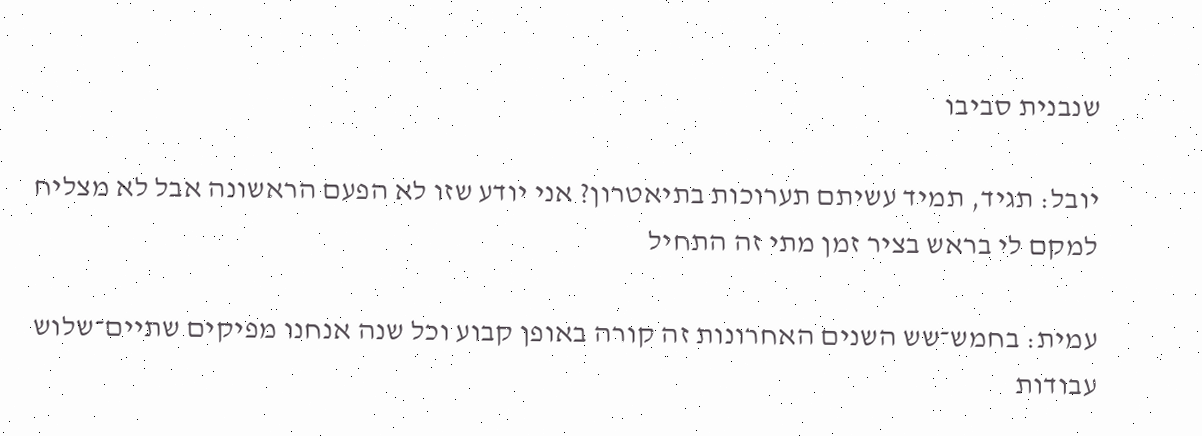שנבנית סביבו

יובל: תגיד, תמיד עשיתם תערוכות בתיאטרון? אני יודע שזו לא הפעם הראשונה אבל לא מצליח למקם לי בראש בציר זמן מתי זה התחיל

עמית: בחמש־שש השנים האחרונות זה קורה באופן קבוע וכל שנה אנחנו מפיקים שתיים־שלוש עבודות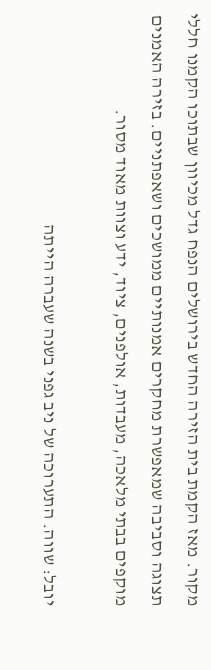מקור. מאז הקמת בית הזירה החדש בירושלים הנפח גדל מכיוון שבתוכו הקמנו חללי תצוגה וסביבה שמאפשרת מחקרים אמנותיים ממושכים ושאפתניים. בזירה האמנים מוקפים בבתי מלאכה, מעבדות, אולפנים, ציוד, ידע וצוות מאוד מסור.

יובל: שווה. התערוכה של ניב גפני בשנה שעברה הייתה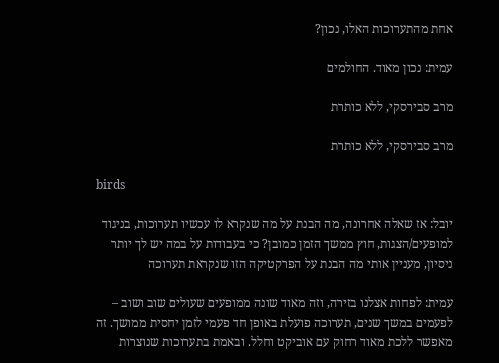אחת מהתערוכות האלו, נכון?

עמית: נכון מאוד. החולמים

מרב סבירסקי, ללא כותרת

מרב סבירסקי, ללא כותרת

birds

יובל: אז שאלה אחרונה, מה הבנת על מה שנקרא לו עכשיו תערוכות, בניגוד למופעים/הצגות, חוץ ממשך הזמן כמובן? כי בעבודות על במה יש לך יותר ניסיון, מעניין אותי מה הבנת על הפרקטיקה הזו שנקראת תערוכה

עמית: לפחות אצלנו בזירה, וזה מאוד שונה ממופעים שעולים שוב ושוב – לפעמים במשך שנים, תערוכה פועלת באופן חד פעמי לזמן יחסית ממושך. זה מאפשר ללכת מאוד רחוק עם אוביקט וחלל. ובאמת בתערוכות שנוצרות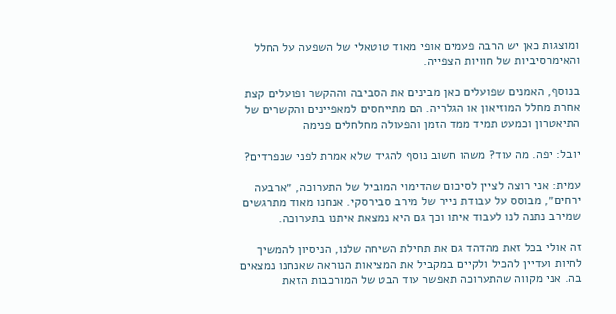ומוצגות כאן יש הרבה פעמים אופי מאוד טוטאלי של השפעה על החלל והאימרסיביות של חוויות הצפייה.

בנוסף, האמנים שפועלים כאן מבינים את הסביבה וההקשר ופועלים קצת אחרת מחלל המוזיאון או הגלריה. הם מתייחסים למאפיינים והקשרים של התיאטרון וכמעט תמיד ממד הזמן והפעולה מחלחלים פנימה

יובל: יפה. מה עוד? משהו חשוב נוסף להגיד שלא אמרת לפני שנפרדים?

עמית: אני רוצה לציין לסיכום שהדימוי המוביל של התערוכה, ״ארבעה ירחים״, מבוסס על עבודת נייר של מירב סבירסקי. אנחנו מאוד מתרגשים שמירב נתנה לנו לעבוד איתו וכך גם היא נמצאת איתנו בתערוכה.

זה אולי בכל זאת מהדהד גם את תחילת השיחה שלנו, הניסיון להמשיך לחיות ועדיין להכיל ולקיים במקביל את המציאות הנוראה שאנחנו נמצאים בה. אני מקווה שהתערוכה תאפשר עוד הבט של המורכבות הזאת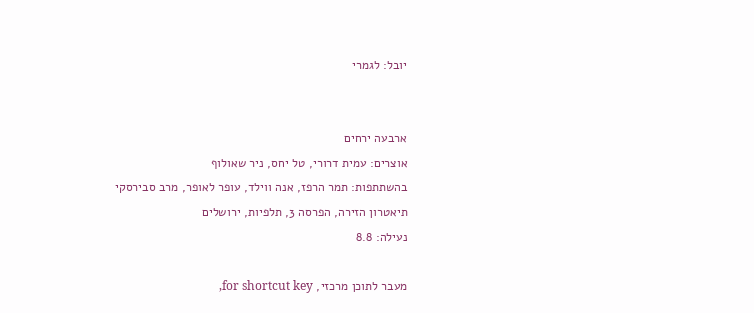יובל: לגמרי


ארבעה ירחים
אוצרים: עמית דרורי, טל יחס, ניר שאולוף
בהשתתפות: תמר הרפז, אנה ווילד, עופר לאופר, מרב סבירסקי
תיאטרון הזירה, הפרסה 3, תלפיות, ירושלים
נעילה: 8.8

מעבר לתוכן מרכזי, for shortcut key,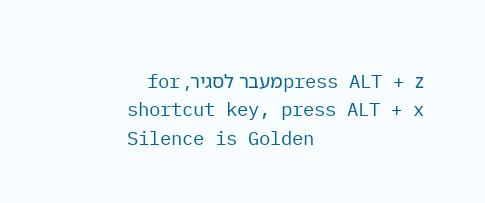press ALT + zמעבר לסגיר, for shortcut key, press ALT + x
Silence is Golden